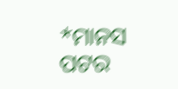*ମାନସ ପଟର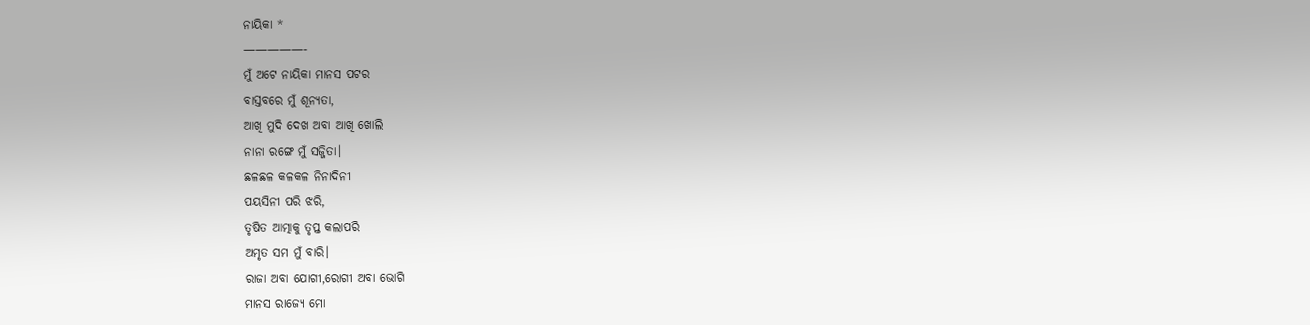ନାୟିକା *
—————-
ମୁଁ ଅଟେ ନାୟିକା ମାନସ ପଟର
ବାସ୍ତବରେ ମୁଁ ଶୂନ୍ୟତା,
ଆଖି ମୁଦି ଦେଖ ଅବା ଆଖି ଖୋଲି
ନାନା ରଙ୍ଗେ ମୁଁ ସଜ୍ଜିତା।
ଛଳଛଳ କଳକଳ ନିନାଦିନୀ
ପୟସିନୀ ପରି ଝରି,
ତୃଷିତ ଆତ୍ମାକୁ ତୃପ୍ତ କଲାପରି
ଅମୃତ ସମ ମୁଁ ବାରି।
ରାଜା ଅବା ଯୋଗୀ,ରୋଗୀ ଅବା ଭୋଗି
ମାନସ ରାଜ୍ୟେ ମୋ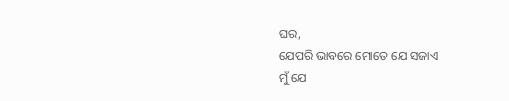ଘର,
ଯେପରି ଭାବରେ ମୋତେ ଯେ ସଜାଏ
ମୁଁ ଯେ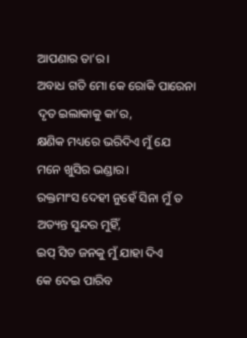ଆପଣାର ତା’ର।
ଅବାଧ ଗତି ମୋ କେ ରୋକି ପାରେନା
ଦୃତ ଇଲାକାକୁ କା’ର,
କ୍ଷଣିକ ମଧ୍ୟରେ ଭରିଦିଏ ମୁଁ ଯେ
ମନେ ଖୁସିର ଭଣ୍ଡାର।
ରକ୍ତମାଂସ ଦେହୀ ନୁହେଁ ସିନା ମୁଁ ତ
ଅତ୍ୟନ୍ତ ସୁନ୍ଦର ମୁହିଁ,
ଇପ୍ ସିତ ଜନକୁ ମୁଁ ଯାହା ଦିଏ
କେ ଦେଇ ପାରିବ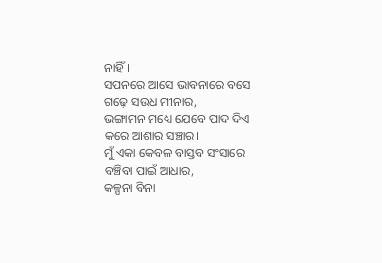ନାହିଁ।
ସପନରେ ଆସେ ଭାବନାରେ ବସେ
ଗଢ଼େ ସଉଧ ମୀନାର,
ଭଙ୍ଗାମନ ମଧ୍ୟେ ଯେବେ ପାଦ ଦିଏ
କରେ ଆଶାର ସଞ୍ଚାର।
ମୁଁ ଏକା କେବଳ ବାସ୍ତବ ସଂସାରେ
ବଞ୍ଚିବା ପାଇଁ ଆଧାର,
କଳ୍ପନା ବିନା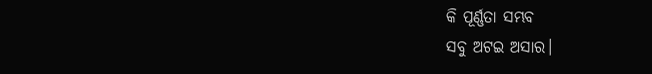କି ପୂର୍ଣ୍ଣତା ସମ୍ଭବ
ସବୁ ଅଟଇ ଅସାର।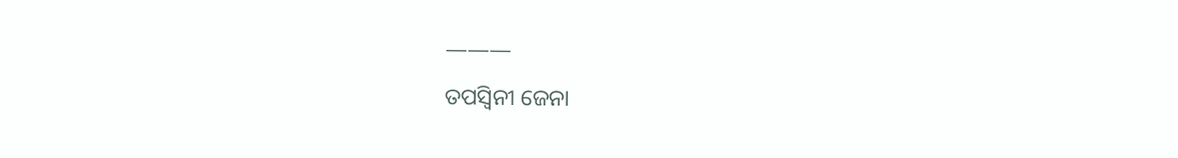———
ତପସ୍ୱିନୀ ଜେନା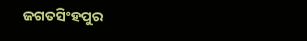ଜଗତସିଂହପୁର